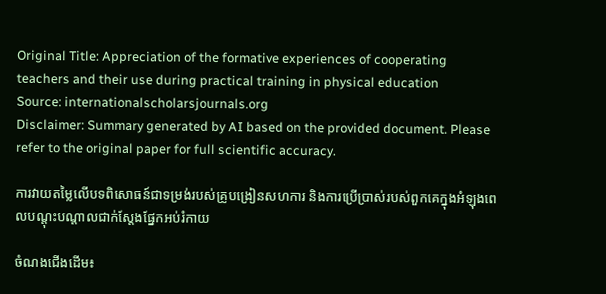Original Title: Appreciation of the formative experiences of cooperating teachers and their use during practical training in physical education
Source: internationalscholarsjournals.org
Disclaimer: Summary generated by AI based on the provided document. Please refer to the original paper for full scientific accuracy.

ការវាយតម្លៃលើបទពិសោធន៍ជាទម្រង់របស់គ្រូបង្រៀនសហការ និងការប្រើប្រាស់របស់ពួកគេក្នុងអំឡុងពេលបណ្តុះបណ្តាលជាក់ស្តែងផ្នែកអប់រំកាយ

ចំណងជើងដើម៖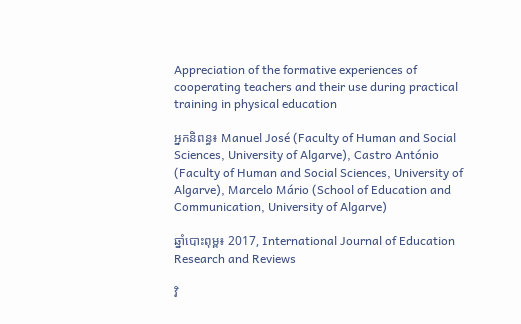Appreciation of the formative experiences of cooperating teachers and their use during practical training in physical education

អ្នកនិពន្ធ៖ Manuel José (Faculty of Human and Social Sciences, University of Algarve), Castro António (Faculty of Human and Social Sciences, University of Algarve), Marcelo Mário (School of Education and Communication, University of Algarve)

ឆ្នាំបោះពុម្ព៖ 2017, International Journal of Education Research and Reviews

វិ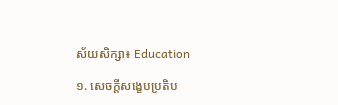ស័យសិក្សា៖ Education

១. សេចក្តីសង្ខេបប្រតិប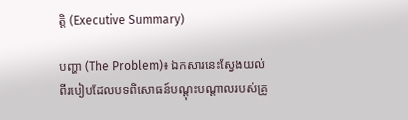ត្តិ (Executive Summary)

បញ្ហា (The Problem)៖ ឯកសារនេះស្វែងយល់ពីរបៀបដែលបទពិសោធន៍បណ្តុះបណ្តាលរបស់គ្រូ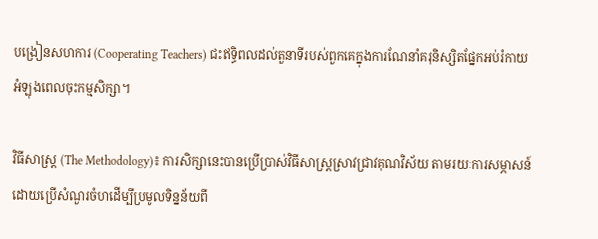បង្រៀនសហការ (Cooperating Teachers) ជះឥទ្ធិពលដល់តួនាទីរបស់ពួកគេក្នុងការណែនាំគរុនិស្សិតផ្នែកអប់រំកាយអំឡុងពេលចុះកម្មសិក្សា។

វិធីសាស្ត្រ (The Methodology)៖ ការសិក្សានេះបានប្រើប្រាស់វិធីសាស្ត្រស្រាវជ្រាវគុណវិស័យ តាមរយៈការសម្ភាសន៍ដោយប្រើសំណួរចំហដើម្បីប្រមូលទិន្នន័យពី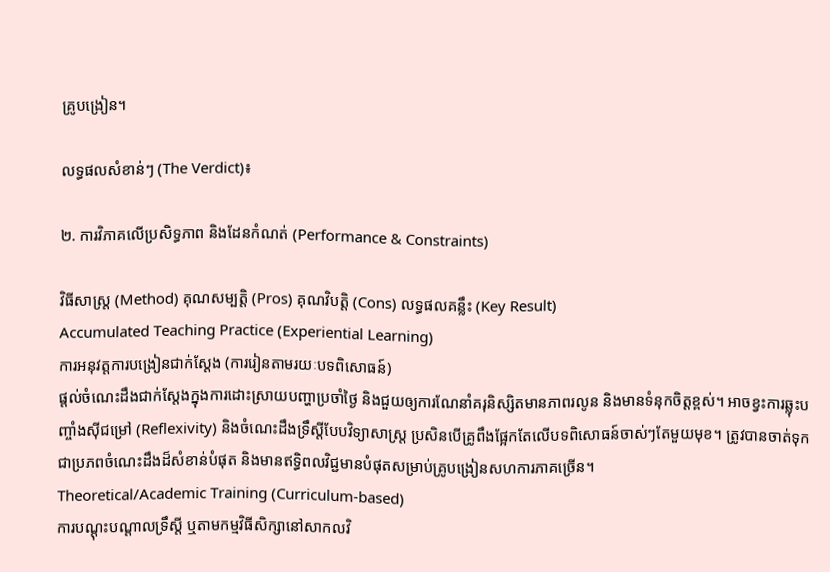គ្រូបង្រៀន។

លទ្ធផលសំខាន់ៗ (The Verdict)៖

២. ការវិភាគលើប្រសិទ្ធភាព និងដែនកំណត់ (Performance & Constraints)

វិធីសាស្ត្រ (Method) គុណសម្បត្តិ (Pros) គុណវិបត្តិ (Cons) លទ្ធផលគន្លឹះ (Key Result)
Accumulated Teaching Practice (Experiential Learning)
ការអនុវត្តការបង្រៀនជាក់ស្តែង (ការរៀនតាមរយៈបទពិសោធន៍)
ផ្តល់ចំណេះដឹងជាក់ស្តែងក្នុងការដោះស្រាយបញ្ហាប្រចាំថ្ងៃ និងជួយឲ្យការណែនាំគរុនិស្សិតមានភាពរលូន និងមានទំនុកចិត្តខ្ពស់។ អាចខ្វះការឆ្លុះបញ្ចាំងស៊ីជម្រៅ (Reflexivity) និងចំណេះដឹងទ្រឹស្តីបែបវិទ្យាសាស្ត្រ ប្រសិនបើគ្រូពឹងផ្អែកតែលើបទពិសោធន៍ចាស់ៗតែមួយមុខ។ ត្រូវបានចាត់ទុកជាប្រភពចំណេះដឹងដ៏សំខាន់បំផុត និងមានឥទ្ធិពលវិជ្ជមានបំផុតសម្រាប់គ្រូបង្រៀនសហការភាគច្រើន។
Theoretical/Academic Training (Curriculum-based)
ការបណ្តុះបណ្តាលទ្រឹស្តី ឬតាមកម្មវិធីសិក្សានៅសាកលវិ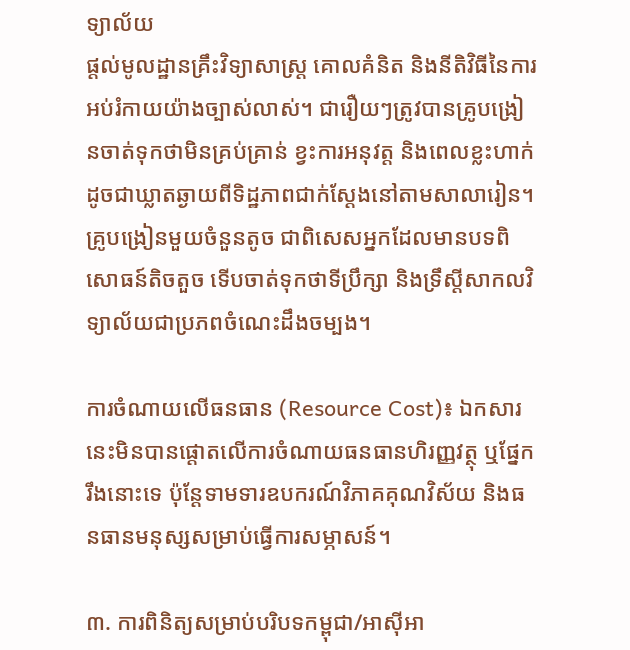ទ្យាល័យ
ផ្តល់មូលដ្ឋានគ្រឹះវិទ្យាសាស្ត្រ គោលគំនិត និងនីតិវិធីនៃការអប់រំកាយយ៉ាងច្បាស់លាស់។ ជារឿយៗត្រូវបានគ្រូបង្រៀនចាត់ទុកថាមិនគ្រប់គ្រាន់ ខ្វះការអនុវត្ត និងពេលខ្លះហាក់ដូចជាឃ្លាតឆ្ងាយពីទិដ្ឋភាពជាក់ស្តែងនៅតាមសាលារៀន។ គ្រូបង្រៀនមួយចំនួនតូច ជាពិសេសអ្នកដែលមានបទពិសោធន៍តិចតួច ទើបចាត់ទុកថាទីប្រឹក្សា និងទ្រឹស្តីសាកលវិទ្យាល័យជាប្រភពចំណេះដឹងចម្បង។

ការចំណាយលើធនធាន (Resource Cost)៖ ឯកសារនេះមិនបានផ្តោតលើការចំណាយធនធានហិរញ្ញវត្ថុ ឬផ្នែករឹងនោះទេ ប៉ុន្តែទាមទារឧបករណ៍វិភាគគុណវិស័យ និងធនធានមនុស្សសម្រាប់ធ្វើការសម្ភាសន៍។

៣. ការពិនិត្យសម្រាប់បរិបទកម្ពុជា/អាស៊ីអា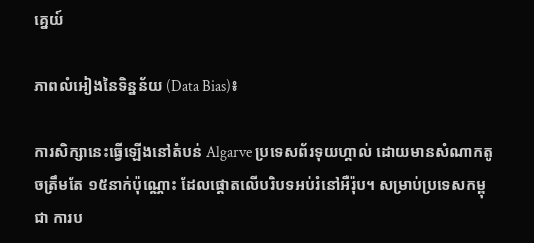គ្នេយ៍

ភាពលំអៀងនៃទិន្នន័យ (Data Bias)៖

ការសិក្សានេះធ្វើឡើងនៅតំបន់ Algarve ប្រទេសព័រទុយហ្គាល់ ដោយមានសំណាកតូចត្រឹមតែ ១៥នាក់ប៉ុណ្ណោះ ដែលផ្តោតលើបរិបទអប់រំនៅអឺរ៉ុប។ សម្រាប់ប្រទេសកម្ពុជា ការប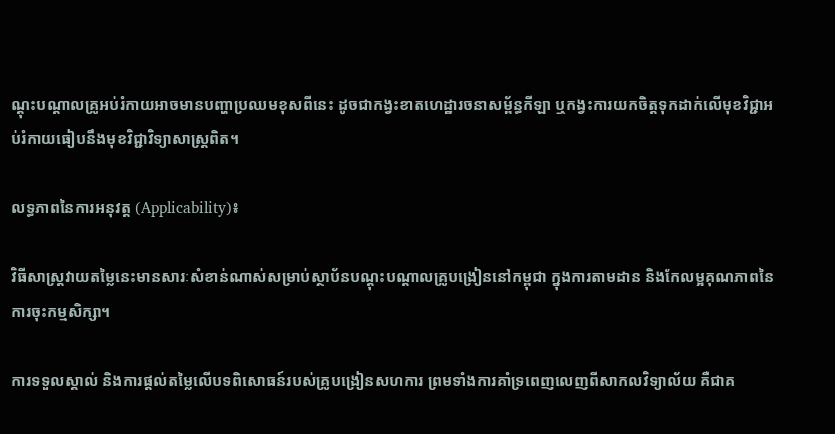ណ្តុះបណ្តាលគ្រូអប់រំកាយអាចមានបញ្ហាប្រឈមខុសពីនេះ ដូចជាកង្វះខាតហេដ្ឋារចនាសម្ព័ន្ធកីឡា ឬកង្វះការយកចិត្តទុកដាក់លើមុខវិជ្ជាអប់រំកាយធៀបនឹងមុខវិជ្ជាវិទ្យាសាស្ត្រពិត។

លទ្ធភាពនៃការអនុវត្ត (Applicability)៖

វិធីសាស្ត្រវាយតម្លៃនេះមានសារៈសំខាន់ណាស់សម្រាប់ស្ថាប័នបណ្តុះបណ្តាលគ្រូបង្រៀននៅកម្ពុជា ក្នុងការតាមដាន និងកែលម្អគុណភាពនៃការចុះកម្មសិក្សា។

ការទទួលស្គាល់ និងការផ្តល់តម្លៃលើបទពិសោធន៍របស់គ្រូបង្រៀនសហការ ព្រមទាំងការគាំទ្រពេញលេញពីសាកលវិទ្យាល័យ គឺជាគ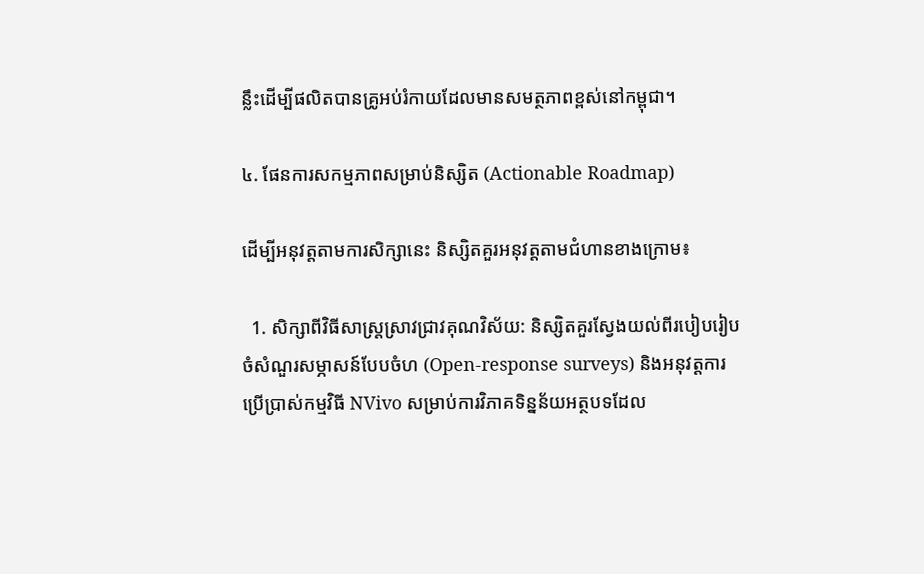ន្លឹះដើម្បីផលិតបានគ្រូអប់រំកាយដែលមានសមត្ថភាពខ្ពស់នៅកម្ពុជា។

៤. ផែនការសកម្មភាពសម្រាប់និស្សិត (Actionable Roadmap)

ដើម្បីអនុវត្តតាមការសិក្សានេះ និស្សិតគួរអនុវត្តតាមជំហានខាងក្រោម៖

  1. សិក្សាពីវិធីសាស្ត្រស្រាវជ្រាវគុណវិស័យ: និស្សិតគួរស្វែងយល់ពីរបៀបរៀបចំសំណួរសម្ភាសន៍បែបចំហ (Open-response surveys) និងអនុវត្តការប្រើប្រាស់កម្មវិធី NVivo សម្រាប់ការវិភាគទិន្នន័យអត្ថបទដែល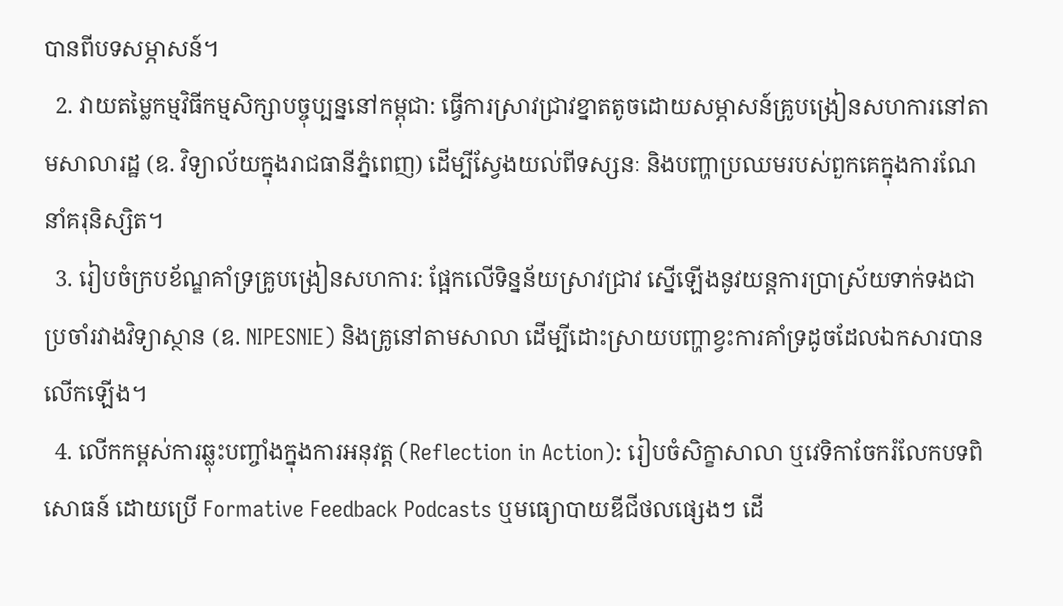បានពីបទសម្ភាសន៍។
  2. វាយតម្លៃកម្មវិធីកម្មសិក្សាបច្ចុប្បន្ននៅកម្ពុជា: ធ្វើការស្រាវជ្រាវខ្នាតតូចដោយសម្ភាសន៍គ្រូបង្រៀនសហការនៅតាមសាលារដ្ឋ (ឧ. វិទ្យាល័យក្នុងរាជធានីភ្នំពេញ) ដើម្បីស្វែងយល់ពីទស្សនៈ និងបញ្ហាប្រឈមរបស់ពួកគេក្នុងការណែនាំគរុនិស្សិត។
  3. រៀបចំក្របខ័ណ្ឌគាំទ្រគ្រូបង្រៀនសហការ: ផ្អែកលើទិន្នន័យស្រាវជ្រាវ ស្នើឡើងនូវយន្តការប្រាស្រ័យទាក់ទងជាប្រចាំរវាងវិទ្យាស្ថាន (ឧ. NIPESNIE) និងគ្រូនៅតាមសាលា ដើម្បីដោះស្រាយបញ្ហាខ្វះការគាំទ្រដូចដែលឯកសារបានលើកឡើង។
  4. លើកកម្ពស់ការឆ្លុះបញ្ចាំងក្នុងការអនុវត្ត (Reflection in Action): រៀបចំសិក្ខាសាលា ឬវេទិកាចែករំលែកបទពិសោធន៍ ដោយប្រើ Formative Feedback Podcasts ឬមធ្យោបាយឌីជីថលផ្សេងៗ ដើ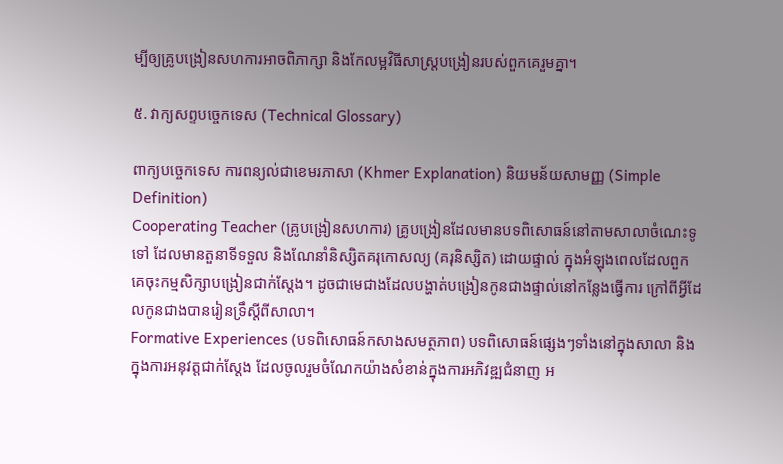ម្បីឲ្យគ្រូបង្រៀនសហការអាចពិភាក្សា និងកែលម្អវិធីសាស្ត្របង្រៀនរបស់ពួកគេរួមគ្នា។

៥. វាក្យសព្ទបច្ចេកទេស (Technical Glossary)

ពាក្យបច្ចេកទេស ការពន្យល់ជាខេមរភាសា (Khmer Explanation) និយមន័យសាមញ្ញ (Simple Definition)
Cooperating Teacher (គ្រូបង្រៀនសហការ) គ្រូបង្រៀនដែលមានបទពិសោធន៍នៅតាមសាលាចំណេះទូទៅ ដែលមានតួនាទីទទួល និងណែនាំនិស្សិតគរុកោសល្យ (គរុនិស្សិត) ដោយផ្ទាល់ ក្នុងអំឡុងពេលដែលពួកគេចុះកម្មសិក្សាបង្រៀនជាក់ស្តែង។ ដូចជាមេជាងដែលបង្ហាត់បង្រៀនកូនជាងផ្ទាល់នៅកន្លែងធ្វើការ ក្រៅពីអ្វីដែលកូនជាងបានរៀនទ្រឹស្តីពីសាលា។
Formative Experiences (បទពិសោធន៍កសាងសមត្ថភាព) បទពិសោធន៍ផ្សេងៗទាំងនៅក្នុងសាលា និងក្នុងការអនុវត្តជាក់ស្តែង ដែលចូលរួមចំណែកយ៉ាងសំខាន់ក្នុងការអភិវឌ្ឍជំនាញ អ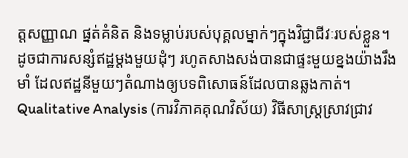ត្តសញ្ញាណ ផ្នត់គំនិត និងទម្លាប់របស់បុគ្គលម្នាក់ៗក្នុងវិជ្ជាជីវៈរបស់ខ្លួន។ ដូចជាការសន្សំឥដ្ឋម្តងមួយដុំៗ រហូតសាងសង់បានជាផ្ទះមួយខ្នងយ៉ាងរឹងមាំ ដែលឥដ្ឋនីមួយៗតំណាងឲ្យបទពិសោធន៍ដែលបានឆ្លងកាត់។
Qualitative Analysis (ការវិភាគគុណវិស័យ) វិធីសាស្ត្រស្រាវជ្រាវ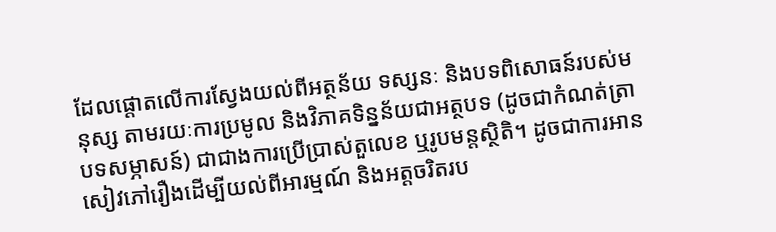ដែលផ្តោតលើការស្វែងយល់ពីអត្ថន័យ ទស្សនៈ និងបទពិសោធន៍របស់មនុស្ស តាមរយៈការប្រមូល និងវិភាគទិន្នន័យជាអត្ថបទ (ដូចជាកំណត់ត្រាបទសម្ភាសន៍) ជាជាងការប្រើប្រាស់តួលេខ ឬរូបមន្តស្ថិតិ។ ដូចជាការអានសៀវភៅរឿងដើម្បីយល់ពីអារម្មណ៍ និងអត្តចរិតរប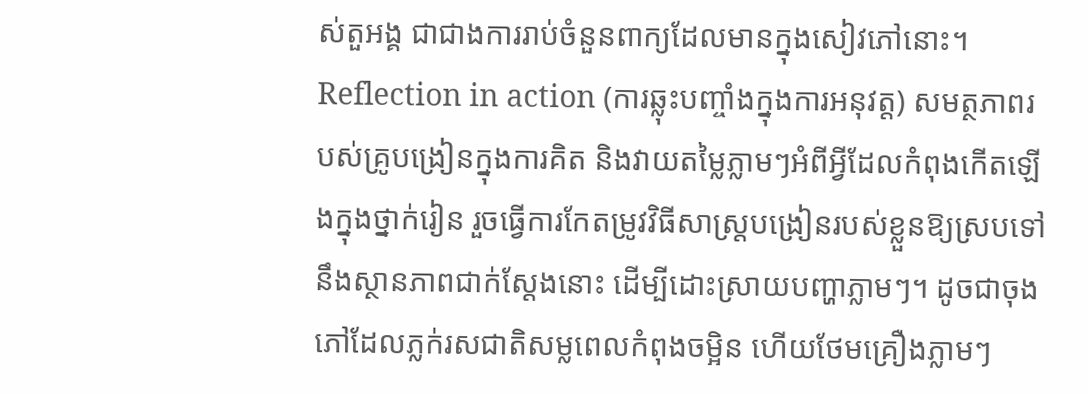ស់តួអង្គ ជាជាងការរាប់ចំនួនពាក្យដែលមានក្នុងសៀវភៅនោះ។
Reflection in action (ការឆ្លុះបញ្ចាំងក្នុងការអនុវត្ត) សមត្ថភាពរបស់គ្រូបង្រៀនក្នុងការគិត និងវាយតម្លៃភ្លាមៗអំពីអ្វីដែលកំពុងកើតឡើងក្នុងថ្នាក់រៀន រួចធ្វើការកែតម្រូវវិធីសាស្ត្របង្រៀនរបស់ខ្លួនឱ្យស្របទៅនឹងស្ថានភាពជាក់ស្តែងនោះ ដើម្បីដោះស្រាយបញ្ហាភ្លាមៗ។ ដូចជាចុងភៅដែលភ្លក់រសជាតិសម្លពេលកំពុងចម្អិន ហើយថែមគ្រឿងភ្លាមៗ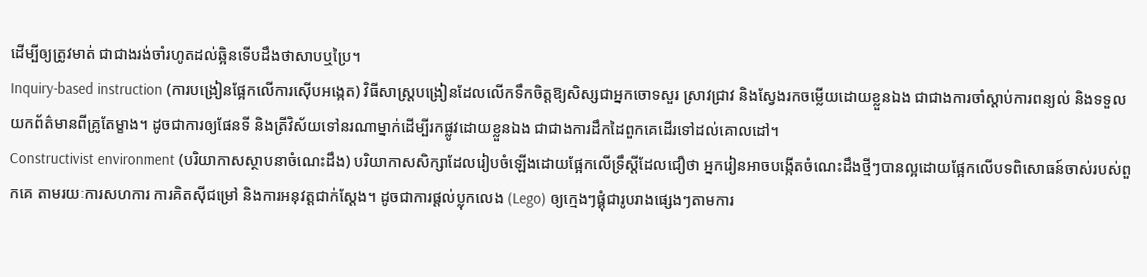ដើម្បីឲ្យត្រូវមាត់ ជាជាងរង់ចាំរហូតដល់ឆ្អិនទើបដឹងថាសាបឬប្រៃ។
Inquiry-based instruction (ការបង្រៀនផ្អែកលើការស៊ើបអង្កេត) វិធីសាស្ត្របង្រៀនដែលលើកទឹកចិត្តឱ្យសិស្សជាអ្នកចោទសួរ ស្រាវជ្រាវ និងស្វែងរកចម្លើយដោយខ្លួនឯង ជាជាងការចាំស្តាប់ការពន្យល់ និងទទួលយកព័ត៌មានពីគ្រូតែម្ខាង។ ដូចជាការឲ្យផែនទី និងត្រីវិស័យទៅនរណាម្នាក់ដើម្បីរកផ្លូវដោយខ្លួនឯង ជាជាងការដឹកដៃពួកគេដើរទៅដល់គោលដៅ។
Constructivist environment (បរិយាកាសស្ថាបនាចំណេះដឹង) បរិយាកាសសិក្សាដែលរៀបចំឡើងដោយផ្អែកលើទ្រឹស្តីដែលជឿថា អ្នករៀនអាចបង្កើតចំណេះដឹងថ្មីៗបានល្អដោយផ្អែកលើបទពិសោធន៍ចាស់របស់ពួកគេ តាមរយៈការសហការ ការគិតស៊ីជម្រៅ និងការអនុវត្តជាក់ស្តែង។ ដូចជាការផ្តល់ប្លុកលេង (Lego) ឲ្យក្មេងៗផ្គុំជារូបរាងផ្សេងៗតាមការ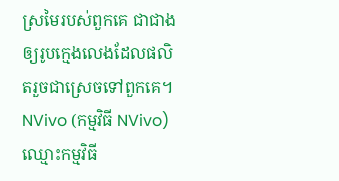ស្រមៃរបស់ពួកគេ ជាជាងឲ្យរូបក្មេងលេងដែលផលិតរួចជាស្រេចទៅពួកគេ។
NVivo (កម្មវិធី NVivo) ឈ្មោះកម្មវិធី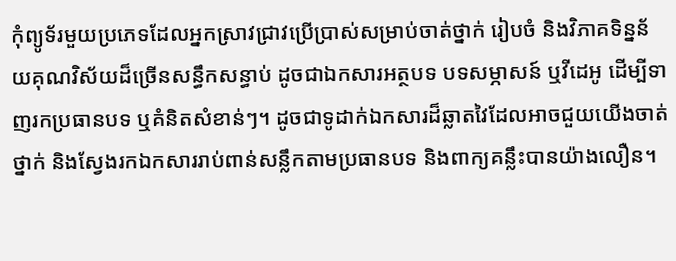កុំព្យូទ័រមួយប្រភេទដែលអ្នកស្រាវជ្រាវប្រើប្រាស់សម្រាប់ចាត់ថ្នាក់ រៀបចំ និងវិភាគទិន្នន័យគុណវិស័យដ៏ច្រើនសន្ធឹកសន្ធាប់ ដូចជាឯកសារអត្ថបទ បទសម្ភាសន៍ ឬវីដេអូ ដើម្បីទាញរកប្រធានបទ ឬគំនិតសំខាន់ៗ។ ដូចជាទូដាក់ឯកសារដ៏ឆ្លាតវៃដែលអាចជួយយើងចាត់ថ្នាក់ និងស្វែងរកឯកសាររាប់ពាន់សន្លឹកតាមប្រធានបទ និងពាក្យគន្លឹះបានយ៉ាងលឿន។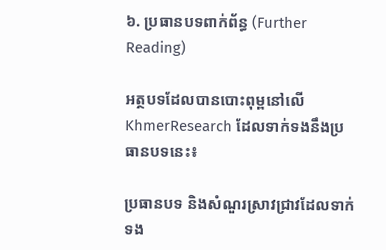៦. ប្រធានបទពាក់ព័ន្ធ (Further Reading)

អត្ថបទដែលបានបោះពុម្ពនៅលើ KhmerResearch ដែលទាក់ទងនឹងប្រធានបទនេះ៖

ប្រធានបទ និងសំណួរស្រាវជ្រាវដែលទាក់ទង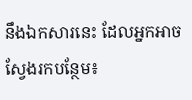នឹងឯកសារនេះ ដែលអ្នកអាចស្វែងរកបន្ថែម៖